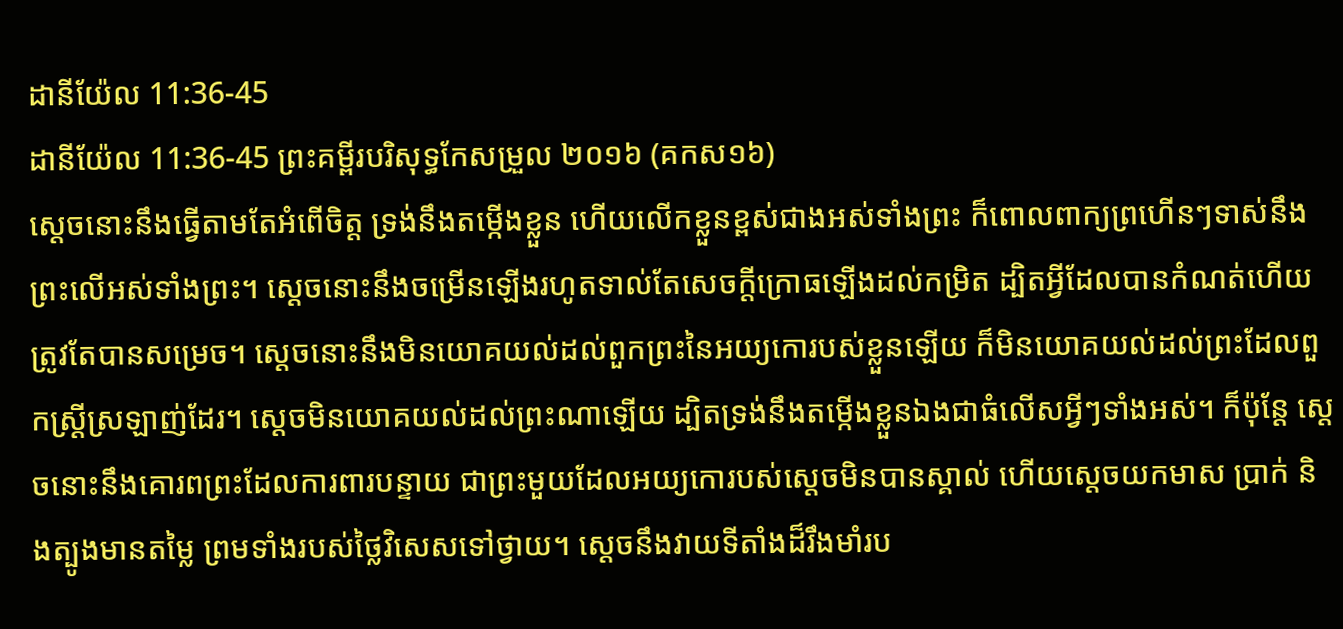ដានីយ៉ែល 11:36-45
ដានីយ៉ែល 11:36-45 ព្រះគម្ពីរបរិសុទ្ធកែសម្រួល ២០១៦ (គកស១៦)
ស្តេចនោះនឹងធ្វើតាមតែអំពើចិត្ត ទ្រង់នឹងតម្កើងខ្លួន ហើយលើកខ្លួនខ្ពស់ជាងអស់ទាំងព្រះ ក៏ពោលពាក្យព្រហើនៗទាស់នឹងព្រះលើអស់ទាំងព្រះ។ ស្ដេចនោះនឹងចម្រើនឡើងរហូតទាល់តែសេចក្ដីក្រោធឡើងដល់កម្រិត ដ្បិតអ្វីដែលបានកំណត់ហើយ ត្រូវតែបានសម្រេច។ ស្ដេចនោះនឹងមិនយោគយល់ដល់ពួកព្រះនៃអយ្យកោរបស់ខ្លួនឡើយ ក៏មិនយោគយល់ដល់ព្រះដែលពួកស្ដ្រីស្រឡាញ់ដែរ។ ស្ដេចមិនយោគយល់ដល់ព្រះណាឡើយ ដ្បិតទ្រង់នឹងតម្កើងខ្លួនឯងជាធំលើសអ្វីៗទាំងអស់។ ក៏ប៉ុន្ដែ ស្ដេចនោះនឹងគោរពព្រះដែលការពារបន្ទាយ ជាព្រះមួយដែលអយ្យកោរបស់ស្ដេចមិនបានស្គាល់ ហើយស្ដេចយកមាស ប្រាក់ និងត្បូងមានតម្លៃ ព្រមទាំងរបស់ថ្លៃវិសេសទៅថ្វាយ។ ស្ដេចនឹងវាយទីតាំងដ៏រឹងមាំរប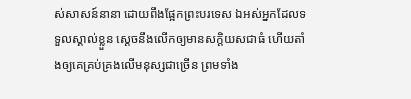ស់សាសន៍នានា ដោយពឹងផ្អែកព្រះបរទេស ឯអស់អ្នកដែលទទួលស្គាល់ខ្លួន ស្ដេចនឹងលើកឲ្យមានសក្តិយសជាធំ ហើយតាំងឲ្យគេគ្រប់គ្រងលើមនុស្សជាច្រើន ព្រមទាំង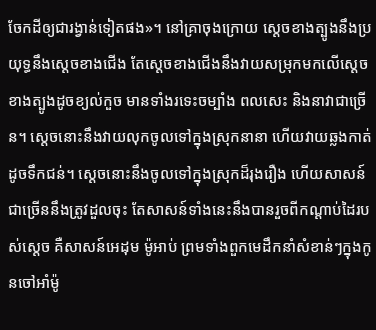ចែកដីឲ្យជារង្វាន់ទៀតផង»។ នៅគ្រាចុងក្រោយ ស្តេចខាងត្បូងនឹងប្រយុទ្ធនឹងស្ដេចខាងជើង តែស្តេចខាងជើងនឹងវាយសម្រុកមកលើស្ដេចខាងត្បូងដូចខ្យល់កួច មានទាំងរទេះចម្បាំង ពលសេះ និងនាវាជាច្រើន។ ស្ដេចនោះនឹងវាយលុកចូលទៅក្នុងស្រុកនានា ហើយវាយឆ្លងកាត់ដូចទឹកជន់។ ស្ដេចនោះនឹងចូលទៅក្នុងស្រុកដ៏រុងរឿង ហើយសាសន៍ជាច្រើននឹងត្រូវដួលចុះ តែសាសន៍ទាំងនេះនឹងបានរួចពីកណ្ដាប់ដៃរបស់ស្ដេច គឺសាសន៍អេដុម ម៉ូអាប់ ព្រមទាំងពួកមេដឹកនាំសំខាន់ៗក្នុងកូនចៅអាំម៉ូ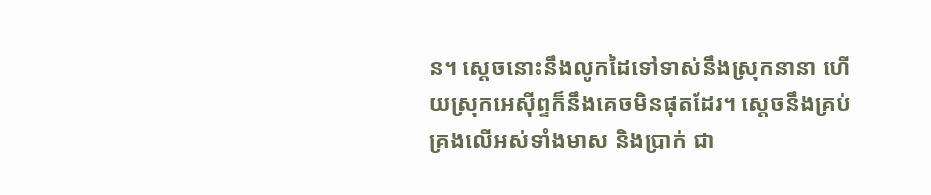ន។ ស្ដេចនោះនឹងលូកដៃទៅទាស់នឹងស្រុកនានា ហើយស្រុកអេស៊ីព្ទក៏នឹងគេចមិនផុតដែរ។ ស្ដេចនឹងគ្រប់គ្រងលើអស់ទាំងមាស និងប្រាក់ ជា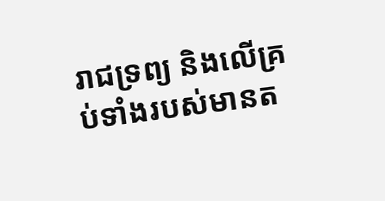រាជទ្រព្យ និងលើគ្រប់ទាំងរបស់មានត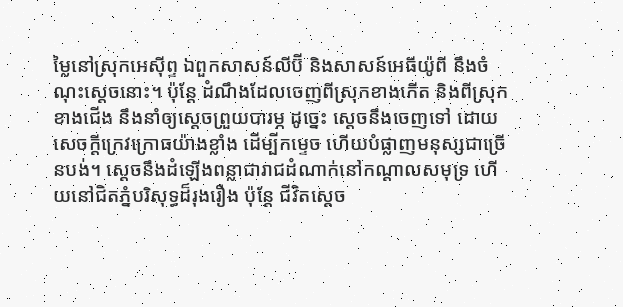ម្លៃនៅស្រុកអេស៊ីព្ទ ឯពួកសាសន៍លីប៊ី និងសាសន៍អេធីយ៉ូពី នឹងចំណុះស្ដេចនោះ។ ប៉ុន្ដែ ដំណឹងដែលចេញពីស្រុកខាងកើត និងពីស្រុកខាងជើង នឹងនាំឲ្យស្ដេចព្រួយបារម្ភ ដូច្នេះ ស្ដេចនឹងចេញទៅ ដោយសេចក្ដីក្រេវក្រោធយ៉ាងខ្លាំង ដើម្បីកម្ទេច ហើយបំផ្លាញមនុស្សជាច្រើនបង់។ ស្ដេចនឹងដំឡើងពន្លាជារាជដំណាក់នៅកណ្ដាលសមុទ្រ ហើយនៅជិតភ្នំបរិសុទ្ធដ៏រុងរឿង ប៉ុន្តែ ជីវិតស្ដេច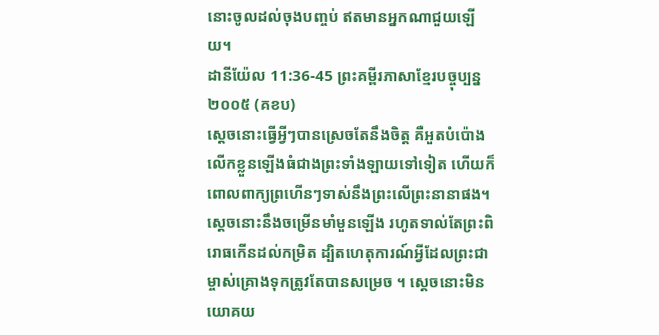នោះចូលដល់ចុងបញ្ចប់ ឥតមានអ្នកណាជួយឡើយ។
ដានីយ៉ែល 11:36-45 ព្រះគម្ពីរភាសាខ្មែរបច្ចុប្បន្ន ២០០៥ (គខប)
ស្ដេចនោះធ្វើអ្វីៗបានស្រេចតែនឹងចិត្ត គឺអួតបំប៉ោងលើកខ្លួនឡើងធំជាងព្រះទាំងឡាយទៅទៀត ហើយក៏ពោលពាក្យព្រហើនៗទាស់នឹងព្រះលើព្រះនានាផង។ ស្ដេចនោះនឹងចម្រើនមាំមួនឡើង រហូតទាល់តែព្រះពិរោធកើនដល់កម្រិត ដ្បិតហេតុការណ៍អ្វីដែលព្រះជាម្ចាស់គ្រោងទុកត្រូវតែបានសម្រេច ។ ស្ដេចនោះមិនយោគយ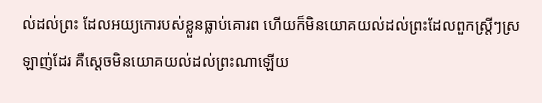ល់ដល់ព្រះ ដែលអយ្យកោរបស់ខ្លួនធ្លាប់គោរព ហើយក៏មិនយោគយល់ដល់ព្រះដែលពួកស្ត្រីៗស្រឡាញ់ដែរ គឺស្ដេចមិនយោគយល់ដល់ព្រះណាឡើយ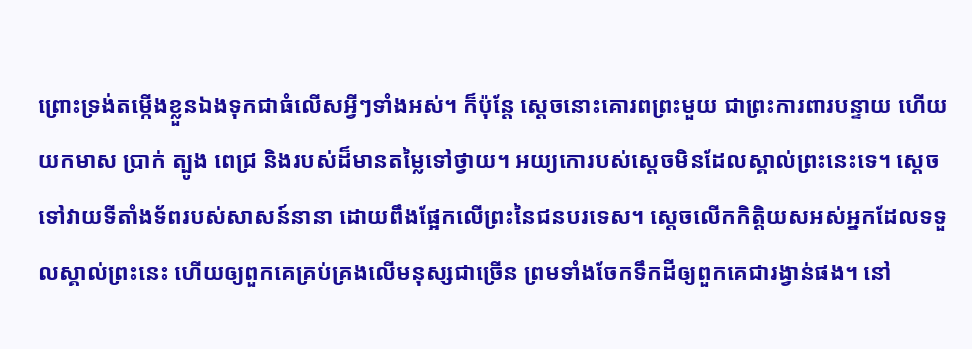ព្រោះទ្រង់តម្កើងខ្លួនឯងទុកជាធំលើសអ្វីៗទាំងអស់។ ក៏ប៉ុន្តែ ស្ដេចនោះគោរពព្រះមួយ ជាព្រះការពារបន្ទាយ ហើយយកមាស ប្រាក់ ត្បូង ពេជ្រ និងរបស់ដ៏មានតម្លៃទៅថ្វាយ។ អយ្យកោរបស់ស្ដេចមិនដែលស្គាល់ព្រះនេះទេ។ ស្ដេចទៅវាយទីតាំងទ័ពរបស់សាសន៍នានា ដោយពឹងផ្អែកលើព្រះនៃជនបរទេស។ ស្ដេចលើកកិត្តិយសអស់អ្នកដែលទទួលស្គាល់ព្រះនេះ ហើយឲ្យពួកគេគ្រប់គ្រងលើមនុស្សជាច្រើន ព្រមទាំងចែកទឹកដីឲ្យពួកគេជារង្វាន់ផង។ នៅ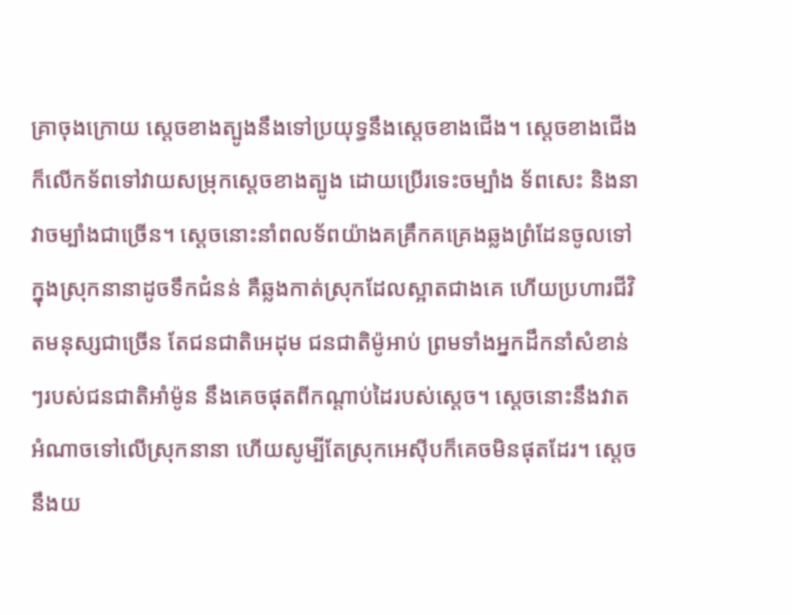គ្រាចុងក្រោយ ស្ដេចខាងត្បូងនឹងទៅប្រយុទ្ធនឹងស្ដេចខាងជើង។ ស្ដេចខាងជើងក៏លើកទ័ពទៅវាយសម្រុកស្ដេចខាងត្បូង ដោយប្រើរទេះចម្បាំង ទ័ពសេះ និងនាវាចម្បាំងជាច្រើន។ ស្ដេចនោះនាំពលទ័ពយ៉ាងគគ្រឹកគគ្រេងឆ្លងព្រំដែនចូលទៅក្នុងស្រុកនានាដូចទឹកជំនន់ គឺឆ្លងកាត់ស្រុកដែលស្អាតជាងគេ ហើយប្រហារជីវិតមនុស្សជាច្រើន តែជនជាតិអេដុម ជនជាតិម៉ូអាប់ ព្រមទាំងអ្នកដឹកនាំសំខាន់ៗរបស់ជនជាតិអាំម៉ូន នឹងគេចផុតពីកណ្ដាប់ដៃរបស់ស្ដេច។ ស្ដេចនោះនឹងវាតអំណាចទៅលើស្រុកនានា ហើយសូម្បីតែស្រុកអេស៊ីបក៏គេចមិនផុតដែរ។ ស្ដេចនឹងយ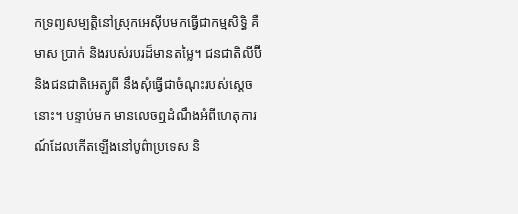កទ្រព្យសម្បត្តិនៅស្រុកអេស៊ីបមកធ្វើជាកម្មសិទ្ធិ គឺមាស ប្រាក់ និងរបស់របរដ៏មានតម្លៃ។ ជនជាតិលីប៊ី និងជនជាតិអេត្យូពី នឹងសុំធ្វើជាចំណុះរបស់ស្ដេចនោះ។ បន្ទាប់មក មានលេចឮដំណឹងអំពីហេតុការណ៍ដែលកើតឡើងនៅបូព៌ាប្រទេស និ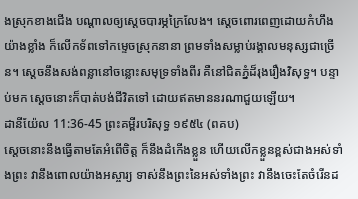ងស្រុកខាងជើង បណ្ដាលឲ្យស្ដេចបារម្ភក្រៃលែង។ ស្ដេចពោរពេញដោយកំហឹងយ៉ាងខ្លាំង ក៏លើកទ័ពទៅកម្ទេចស្រុកនានា ព្រមទាំងសម្លាប់រង្គាលមនុស្សជាច្រើន។ ស្ដេចនឹងសង់ពន្លានៅចន្លោះសមុទ្រទាំងពីរ គឺនៅជិតភ្នំដ៏រុងរឿងវិសុទ្ធ។ បន្ទាប់មក ស្ដេចនោះក៏បាត់បង់ជីវិតទៅ ដោយឥតមាននរណាជួយឡើយ។
ដានីយ៉ែល 11:36-45 ព្រះគម្ពីរបរិសុទ្ធ ១៩៥៤ (ពគប)
ស្តេចនោះនឹងធ្វើតាមតែអំពើចិត្ត ក៏នឹងដំកើងខ្លួន ហើយលើកខ្លួនខ្ពស់ជាងអស់ទាំងព្រះ វានឹងពោលយ៉ាងអស្ចារ្យ ទាស់នឹងព្រះនៃអស់ទាំងព្រះ វានឹងចេះតែចំរើនដ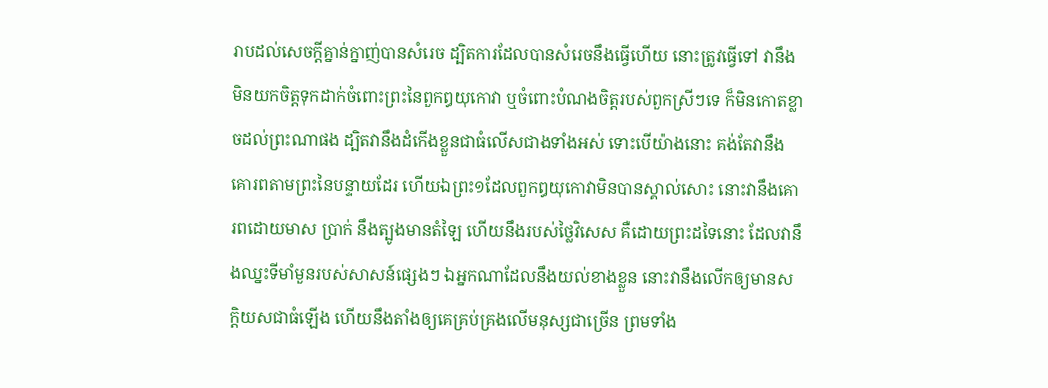រាបដល់សេចក្ដីគ្នាន់ក្នាញ់បានសំរេច ដ្បិតការដែលបានសំរេចនឹងធ្វើហើយ នោះត្រូវធ្វើទៅ វានឹងមិនយកចិត្តទុកដាក់ចំពោះព្រះនៃពួកឰយុកោវា ឬចំពោះបំណងចិត្តរបស់ពួកស្រីៗទេ ក៏មិនកោតខ្លាចដល់ព្រះណាផង ដ្បិតវានឹងដំកើងខ្លួនជាធំលើសជាងទាំងអស់ ទោះបើយ៉ាងនោះ គង់តែវានឹងគោរពតាមព្រះនៃបន្ទាយដែរ ហើយឯព្រះ១ដែលពួកឰយុកោវាមិនបានស្គាល់សោះ នោះវានឹងគោរពដោយមាស ប្រាក់ នឹងត្បូងមានតំឡៃ ហើយនឹងរបស់ថ្លៃវិសេស គឺដោយព្រះដទៃនោះ ដែលវានឹងឈ្នះទីមាំមួនរបស់សាសន៍ផ្សេងៗ ឯអ្នកណាដែលនឹងយល់ខាងខ្លួន នោះវានឹងលើកឲ្យមានសក្តិយសជាធំឡើង ហើយនឹងតាំងឲ្យគេគ្រប់គ្រងលើមនុស្សជាច្រើន ព្រមទាំង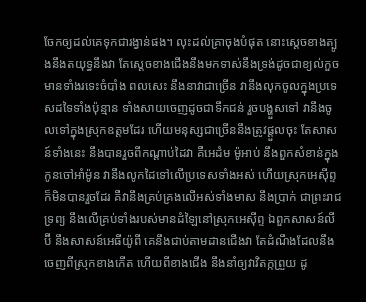ចែកឲ្យដល់គេទុកជារង្វាន់ផង។ លុះដល់គ្រាចុងបំផុត នោះស្តេចខាងត្បូងនឹងតយុទ្ធនឹងវា តែស្តេចខាងជើងនឹងមកទាស់នឹងទ្រង់ដូចជាខ្យល់កួច មានទាំងរទេះចំបាំង ពលសេះ នឹងនាវាជាច្រើន វានឹងលុកចូលក្នុងប្រទេសដទៃទាំងប៉ុន្មាន ទាំងសាយចេញដូចជាទឹកជន់ រួចបង្ហួសទៅ វានឹងចូលទៅក្នុងស្រុកឧត្តមដែរ ហើយមនុស្សជាច្រើននឹងត្រូវផ្តួលចុះ តែសាសន៍ទាំងនេះ នឹងបានរួចពីកណ្តាប់ដៃវា គឺអេដំម ម៉ូអាប់ នឹងពួកសំខាន់ក្នុងកូនចៅអាំម៉ូន វានឹងលូកដៃទៅលើប្រទេសទាំងអស់ ហើយស្រុកអេស៊ីព្ទក៏មិនបានរួចដែរ គឺវានឹងគ្រប់គ្រងលើអស់ទាំងមាស នឹងប្រាក់ ជាព្រះរាជទ្រព្យ នឹងលើគ្រប់ទាំងរបស់មានដំឡៃនៅស្រុកអេស៊ីព្ទ ឯពួកសាសន៍លីប៊ី នឹងសាសន៍អេធីយ៉ូពី គេនឹងជាប់តាមដានជើងវា តែដំណឹងដែលនឹងចេញពីស្រុកខាងកើត ហើយពីខាងជើង នឹងនាំឲ្យវាវិតក្កព្រួយ ដូ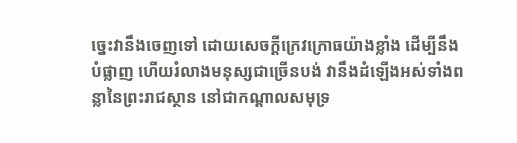ច្នេះវានឹងចេញទៅ ដោយសេចក្ដីក្រេវក្រោធយ៉ាងខ្លាំង ដើម្បីនឹងបំផ្លាញ ហើយរំលាងមនុស្សជាច្រើនបង់ វានឹងដំឡើងអស់ទាំងពន្លានៃព្រះរាជស្ថាន នៅជាកណ្តាលសមុទ្រ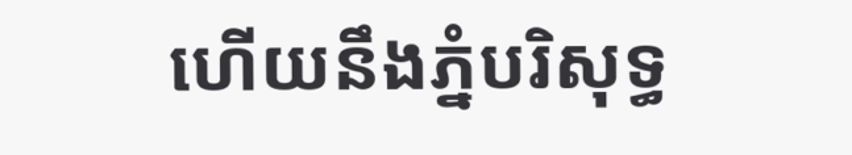ហើយនឹងភ្នំបរិសុទ្ធ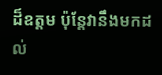ដ៏ឧត្តម ប៉ុន្តែវានឹងមកដល់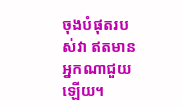ចុងបំផុតរបស់វា ឥតមានអ្នកណាជួយឡើយ។